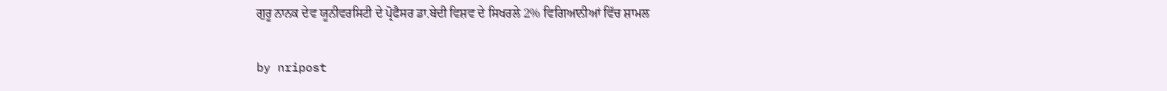ਗੁਰੂ ਨਾਨਕ ਦੇਵ ਯੂਨੀਵਰਸਿਟੀ ਦੇ ਪ੍ਰੋਫੈਸਰ ਡਾ.ਬੇਦੀ ਵਿਸ਼ਵ ਦੇ ਸਿਖਰਲੇ 2% ਵਿਗਿਆਨੀਆਂ ਵਿੱਚ ਸ਼ਾਮਲ

by nripost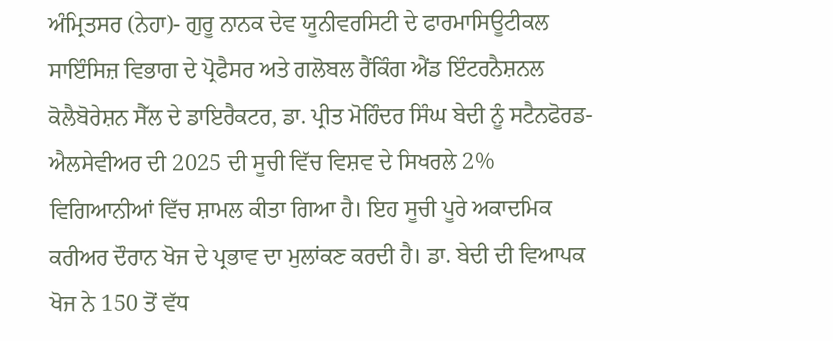ਅੰਮ੍ਰਿਤਸਰ (ਨੇਹਾ)- ਗੁਰੂ ਨਾਨਕ ਦੇਵ ਯੂਨੀਵਰਸਿਟੀ ਦੇ ਫਾਰਮਾਸਿਊਟੀਕਲ ਸਾਇੰਸਿਜ਼ ਵਿਭਾਗ ਦੇ ਪ੍ਰੋਫੈਸਰ ਅਤੇ ਗਲੋਬਲ ਰੈਂਕਿੰਗ ਐਂਡ ਇੰਟਰਨੈਸ਼ਨਲ ਕੋਲੈਬੋਰੇਸ਼ਨ ਸੈੱਲ ਦੇ ਡਾਇਰੈਕਟਰ, ਡਾ. ਪ੍ਰੀਤ ਮੋਹਿੰਦਰ ਸਿੰਘ ਬੇਦੀ ਨੂੰ ਸਟੈਨਫੋਰਡ-ਐਲਸੇਵੀਅਰ ਦੀ 2025 ਦੀ ਸੂਚੀ ਵਿੱਚ ਵਿਸ਼ਵ ਦੇ ਸਿਖਰਲੇ 2% ਵਿਗਿਆਨੀਆਂ ਵਿੱਚ ਸ਼ਾਮਲ ਕੀਤਾ ਗਿਆ ਹੈ। ਇਹ ਸੂਚੀ ਪੂਰੇ ਅਕਾਦਮਿਕ ਕਰੀਅਰ ਦੌਰਾਨ ਖੋਜ ਦੇ ਪ੍ਰਭਾਵ ਦਾ ਮੁਲਾਂਕਣ ਕਰਦੀ ਹੈ। ਡਾ. ਬੇਦੀ ਦੀ ਵਿਆਪਕ ਖੋਜ ਨੇ 150 ਤੋਂ ਵੱਧ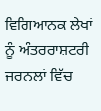ਵਿਗਿਆਨਕ ਲੇਖਾਂ ਨੂੰ ਅੰਤਰਰਾਸ਼ਟਰੀ ਜਰਨਲਾਂ ਵਿੱਚ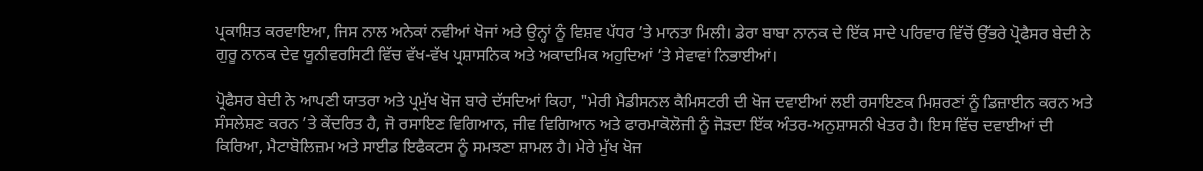ਪ੍ਰਕਾਸ਼ਿਤ ਕਰਵਾਇਆ, ਜਿਸ ਨਾਲ ਅਨੇਕਾਂ ਨਵੀਆਂ ਖੋਜਾਂ ਅਤੇ ਉਨ੍ਹਾਂ ਨੂੰ ਵਿਸ਼ਵ ਪੱਧਰ ’ਤੇ ਮਾਨਤਾ ਮਿਲੀ। ਡੇਰਾ ਬਾਬਾ ਨਾਨਕ ਦੇ ਇੱਕ ਸਾਦੇ ਪਰਿਵਾਰ ਵਿੱਚੋਂ ਉੱਭਰੇ ਪ੍ਰੋਫੈਸਰ ਬੇਦੀ ਨੇ ਗੁਰੂ ਨਾਨਕ ਦੇਵ ਯੂਨੀਵਰਸਿਟੀ ਵਿੱਚ ਵੱਖ-ਵੱਖ ਪ੍ਰਸ਼ਾਸਨਿਕ ਅਤੇ ਅਕਾਦਮਿਕ ਅਹੁਦਿਆਂ ’ਤੇ ਸੇਵਾਵਾਂ ਨਿਭਾਈਆਂ।

ਪ੍ਰੋਫੈਸਰ ਬੇਦੀ ਨੇ ਆਪਣੀ ਯਾਤਰਾ ਅਤੇ ਪ੍ਰਮੁੱਖ ਖੋਜ ਬਾਰੇ ਦੱਸਦਿਆਂ ਕਿਹਾ, "ਮੇਰੀ ਮੈਡੀਸਨਲ ਕੈਮਿਸਟਰੀ ਦੀ ਖੋਜ ਦਵਾਈਆਂ ਲਈ ਰਸਾਇਣਕ ਮਿਸ਼ਰਣਾਂ ਨੂੰ ਡਿਜ਼ਾਈਨ ਕਰਨ ਅਤੇ ਸੰਸਲੇਸ਼ਣ ਕਰਨ ’ਤੇ ਕੇਂਦਰਿਤ ਹੈ, ਜੋ ਰਸਾਇਣ ਵਿਗਿਆਨ, ਜੀਵ ਵਿਗਿਆਨ ਅਤੇ ਫਾਰਮਾਕੋਲੋਜੀ ਨੂੰ ਜੋੜਦਾ ਇੱਕ ਅੰਤਰ-ਅਨੁਸ਼ਾਸਨੀ ਖੇਤਰ ਹੈ। ਇਸ ਵਿੱਚ ਦਵਾਈਆਂ ਦੀ ਕਿਰਿਆ, ਮੈਟਾਬੋਲਿਜ਼ਮ ਅਤੇ ਸਾਈਡ ਇਫੈਕਟਸ ਨੂੰ ਸਮਝਣਾ ਸ਼ਾਮਲ ਹੈ। ਮੇਰੇ ਮੁੱਖ ਖੋਜ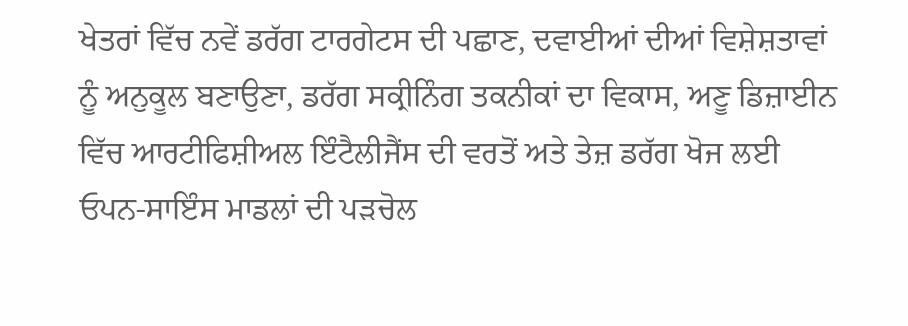ਖੇਤਰਾਂ ਵਿੱਚ ਨਵੇਂ ਡਰੱਗ ਟਾਰਗੇਟਸ ਦੀ ਪਛਾਣ, ਦਵਾਈਆਂ ਦੀਆਂ ਵਿਸ਼ੇਸ਼ਤਾਵਾਂ ਨੂੰ ਅਨੁਕੂਲ ਬਣਾਉਣਾ, ਡਰੱਗ ਸਕ੍ਰੀਨਿੰਗ ਤਕਨੀਕਾਂ ਦਾ ਵਿਕਾਸ, ਅਣੂ ਡਿਜ਼ਾਈਨ ਵਿੱਚ ਆਰਟੀਫਿਸ਼ੀਅਲ ਇੰਟੈਲੀਜੈਂਸ ਦੀ ਵਰਤੋਂ ਅਤੇ ਤੇਜ਼ ਡਰੱਗ ਖੋਜ ਲਈ ਓਪਨ-ਸਾਇੰਸ ਮਾਡਲਾਂ ਦੀ ਪੜਚੋਲ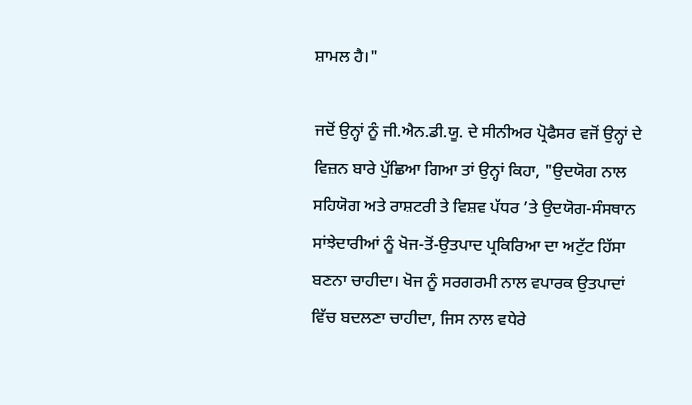ਸ਼ਾਮਲ ਹੈ।"

ਜਦੋਂ ਉਨ੍ਹਾਂ ਨੂੰ ਜੀ.ਐਨ.ਡੀ.ਯੂ. ਦੇ ਸੀਨੀਅਰ ਪ੍ਰੋਫੈਸਰ ਵਜੋਂ ਉਨ੍ਹਾਂ ਦੇ ਵਿਜ਼ਨ ਬਾਰੇ ਪੁੱਛਿਆ ਗਿਆ ਤਾਂ ਉਨ੍ਹਾਂ ਕਿਹਾ, "ਉਦਯੋਗ ਨਾਲ ਸਹਿਯੋਗ ਅਤੇ ਰਾਸ਼ਟਰੀ ਤੇ ਵਿਸ਼ਵ ਪੱਧਰ ’ਤੇ ਉਦਯੋਗ-ਸੰਸਥਾਨ ਸਾਂਝੇਦਾਰੀਆਂ ਨੂੰ ਖੋਜ-ਤੋਂ-ਉਤਪਾਦ ਪ੍ਰਕਿਰਿਆ ਦਾ ਅਟੁੱਟ ਹਿੱਸਾ ਬਣਨਾ ਚਾਹੀਦਾ। ਖੋਜ ਨੂੰ ਸਰਗਰਮੀ ਨਾਲ ਵਪਾਰਕ ਉਤਪਾਦਾਂ ਵਿੱਚ ਬਦਲਣਾ ਚਾਹੀਦਾ, ਜਿਸ ਨਾਲ ਵਧੇਰੇ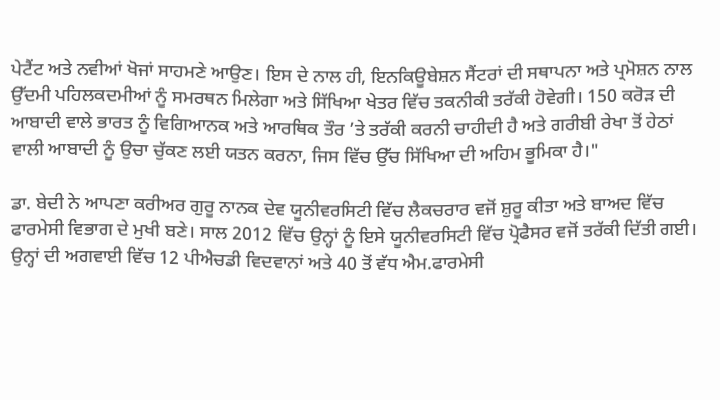ਪੇਟੈਂਟ ਅਤੇ ਨਵੀਆਂ ਖੋਜਾਂ ਸਾਹਮਣੇ ਆਉਣ। ਇਸ ਦੇ ਨਾਲ ਹੀ, ਇਨਕਿਊਬੇਸ਼ਨ ਸੈਂਟਰਾਂ ਦੀ ਸਥਾਪਨਾ ਅਤੇ ਪ੍ਰਮੋਸ਼ਨ ਨਾਲ ਉੱਦਮੀ ਪਹਿਲਕਦਮੀਆਂ ਨੂੰ ਸਮਰਥਨ ਮਿਲੇਗਾ ਅਤੇ ਸਿੱਖਿਆ ਖੇਤਰ ਵਿੱਚ ਤਕਨੀਕੀ ਤਰੱਕੀ ਹੋਵੇਗੀ। 150 ਕਰੋੜ ਦੀ ਆਬਾਦੀ ਵਾਲੇ ਭਾਰਤ ਨੂੰ ਵਿਗਿਆਨਕ ਅਤੇ ਆਰਥਿਕ ਤੌਰ ’ਤੇ ਤਰੱਕੀ ਕਰਨੀ ਚਾਹੀਦੀ ਹੈ ਅਤੇ ਗਰੀਬੀ ਰੇਖਾ ਤੋਂ ਹੇਠਾਂ ਵਾਲੀ ਆਬਾਦੀ ਨੂੰ ਉਚਾ ਚੁੱਕਣ ਲਈ ਯਤਨ ਕਰਨਾ, ਜਿਸ ਵਿੱਚ ਉੱਚ ਸਿੱਖਿਆ ਦੀ ਅਹਿਮ ਭੂਮਿਕਾ ਹੈ।"

ਡਾ. ਬੇਦੀ ਨੇ ਆਪਣਾ ਕਰੀਅਰ ਗੁਰੂ ਨਾਨਕ ਦੇਵ ਯੂਨੀਵਰਸਿਟੀ ਵਿੱਚ ਲੈਕਚਰਾਰ ਵਜੋਂ ਸ਼ੁਰੂ ਕੀਤਾ ਅਤੇ ਬਾਅਦ ਵਿੱਚ ਫਾਰਮੇਸੀ ਵਿਭਾਗ ਦੇ ਮੁਖੀ ਬਣੇ। ਸਾਲ 2012 ਵਿੱਚ ਉਨ੍ਹਾਂ ਨੂੰ ਇਸੇ ਯੂਨੀਵਰਸਿਟੀ ਵਿੱਚ ਪ੍ਰੋਫੈਸਰ ਵਜੋਂ ਤਰੱਕੀ ਦਿੱਤੀ ਗਈ। ਉਨ੍ਹਾਂ ਦੀ ਅਗਵਾਈ ਵਿੱਚ 12 ਪੀਐਚਡੀ ਵਿਦਵਾਨਾਂ ਅਤੇ 40 ਤੋਂ ਵੱਧ ਐਮ.ਫਾਰਮੇਸੀ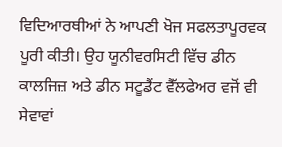ਵਿਦਿਆਰਥੀਆਂ ਨੇ ਆਪਣੀ ਖੋਜ ਸਫਲਤਾਪੂਰਵਕ ਪੂਰੀ ਕੀਤੀ। ਉਹ ਯੂਨੀਵਰਸਿਟੀ ਵਿੱਚ ਡੀਨ ਕਾਲਜਿਜ਼ ਅਤੇ ਡੀਨ ਸਟੂਡੈਂਟ ਵੈੱਲਫੇਅਰ ਵਜੋਂ ਵੀ ਸੇਵਾਵਾਂ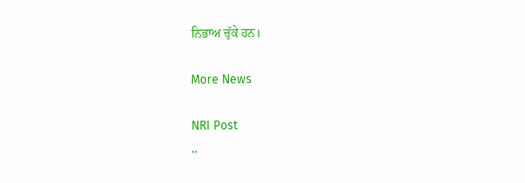ਨਿਭਾਅ ਚੁੱਕੇ ਹਨ।

More News

NRI Post
..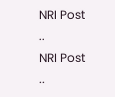NRI Post
..
NRI Post
..